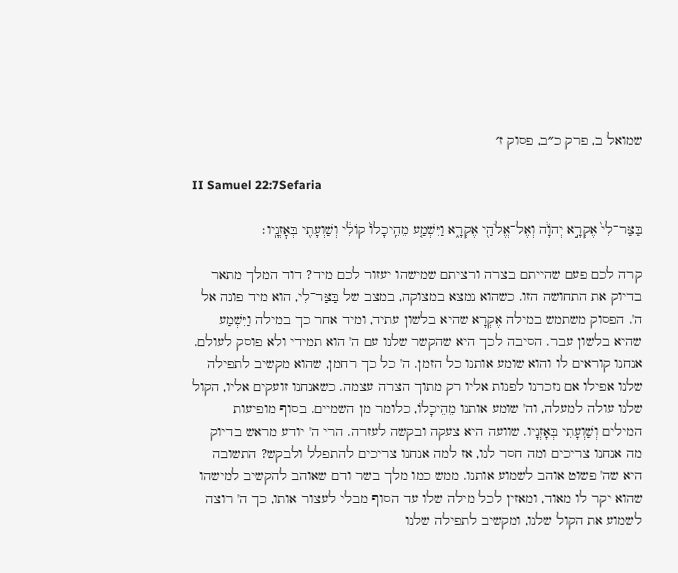שמואל ב, פרק כ״ב, פסוק ז׳

II Samuel 22:7Sefaria

בַּצַּר־לִי֙ אֶקְרָ֣א יְהֹוָ֔ה וְאֶל־אֱלֹהַ֖י אֶקְרָ֑א וַיִּשְׁמַ֤ע מֵהֵֽיכָלוֹ֙ קוֹלִ֔י וְשַׁוְעָתִ֖י בְּאׇזְנָֽיו׃

קרה לכם פעם שהייתם בצרה ורציתם שמישהו יעזור לכם מיד? דוד המלך מתאר בדיוק את התחושה הזו. כשהוא נמצא במצוקה, במצב של בַּצַּר־לִי, הוא מיד פונה אל ה'. הפסוק משתמש במילה אֶקְרָא שהיא בלשון עתיד, ומיד אחר כך במילה וַיִּשְׁמַע שהיא בלשון עבר. הסיבה לכך היא שהקשר שלנו עם ה' הוא תמידי ולא פוסק לעולם. אנחנו קוראים לו והוא שומע אותנו כל הזמן. ה' כל כך רחמן, שהוא מקשיב לתפילה שלנו אפילו אם נזכרנו לפנות אליו רק מתוך הצרה עצמה. כשאנחנו זועקים אליו, הקול שלנו עולה למעלה, וה' שומע אותנו מֵהֵיכָלוֹ, כלומר מן השמיים. בסוף מופיעות המילים וְשַׁוְעָתִי בְּאָזְנָיו. שוועה היא צעקה ובקשה לעזרה. הרי ה' יודע מראש בדיוק מה אנחנו צריכים ומה חסר לנו, אז למה אנחנו צריכים להתפלל ולבקש? התשובה היא שה' פשוט אוהב לשמוע אותנו. ממש כמו מלך בשר ודם שאוהב להקשיב למישהו שהוא יקר לו מאוד, ומאזין לכל מילה שלו עד הסוף מבלי לעצור אותו, כך ה' רוצה לשמוע את הקול שלנו, ומקשיב לתפילה שלנו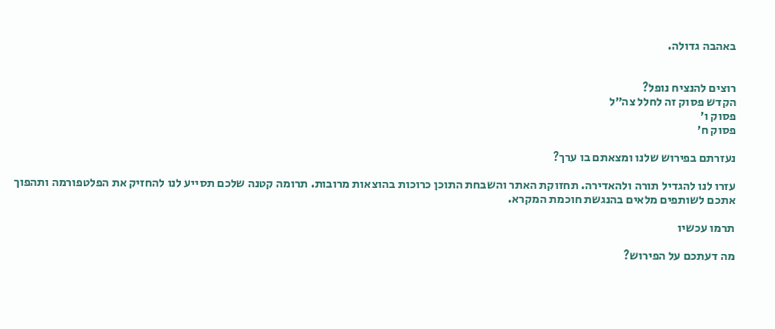באהבה גדולה.


רוצים להנציח נופל?
הקדש פסוק זה לחלל צה״ל
פסוק ו׳
פסוק ח׳

נעזרתם בפירוש שלנו ומצאתם בו ערך?

עזרו לנו להגדיל תורה ולהאדירה. תחזוקת האתר והשבחת התוכן כרוכות בהוצאות מרובות. תרומה קטנה שלכם תסייע לנו להחזיק את הפלטפורמה ותהפוך אתכם לשותפים מלאים בהנגשת חוכמת המקרא.

תרמו עכשיו

מה דעתכם על הפירוש?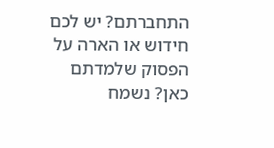התחברתם? יש לכם חידוש או הארה על הפסוק שלמדתם כאן? נשמח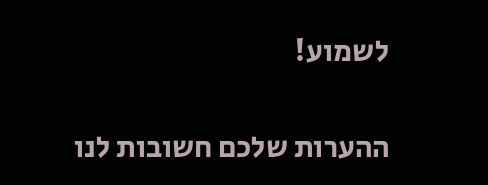לשמוע!

ההערות שלכם חשובות לנו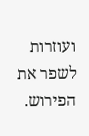ועוזרות לשפר את הפירוש.